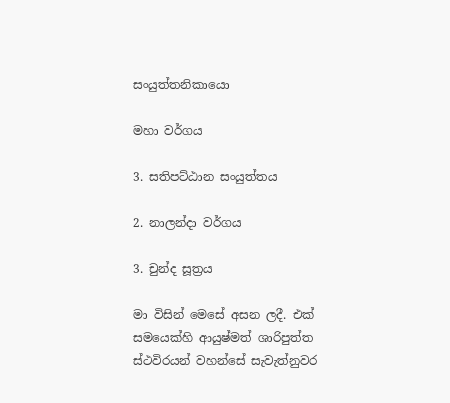සංයුත්තනිකායො

මහා වර්ගය

3. සතිපට්ඨාන සංයුත්තය

2. නාලන්දා වර්ගය

3. චුන්ද සූත්‍රය

මා විසින් මෙසේ අසන ලදී. එක් සමයෙක්හි ආයුෂ්මත් ශාරිපුත්ත ස්ථවිරයන් වහන්සේ සැවැත්නුවර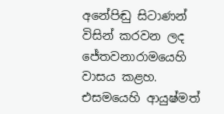අනේපිඬු සිටාණන් විසින් කරවන ලද ජේතවනාරාමයෙහි වාසය කළහ. එසමයෙහි ආයුෂ්මත්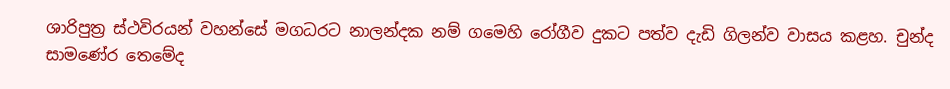ශාරිපුත්‍ර ස්ථවිරයන් වහන්සේ මගධරට නාලන්දක නම් ගමෙහි රෝගීව දුකට පත්ව දැඩි ගිලන්ව වාසය කළහ. චුන්ද සාමණේර තෙමේද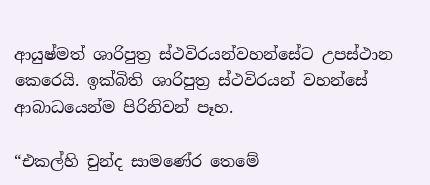ආයුෂ්මත් ශාරිපුත්‍ර ස්ථවිරයන්වහන්සේට උපස්ථාන කෙරෙයි. ඉක්බිති ශාරිපුත්‍ර ස්ථවිරයන් වහන්සේ ආබාධයෙන්ම පිරිනිවන් පෑහ.

“එකල්හි චුන්ද සාමණේර තෙමේ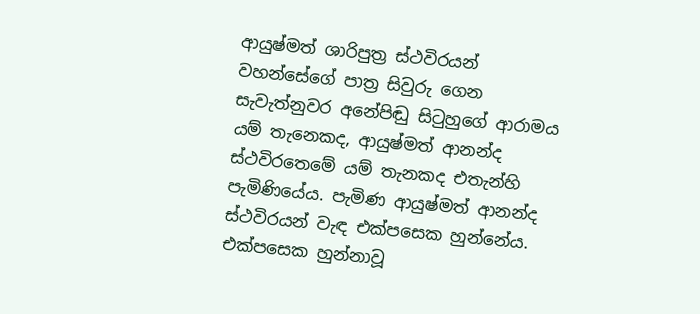ආයුෂ්මත් ශාරිපුත්‍ර ස්ථවිරයන් වහන්සේගේ පාත්‍ර සිවුරු ගෙන සැවැත්නුවර අනේපිඬු සිටුහුගේ ආරාමය යම් තැනෙකද, ආයුෂ්මත් ආනන්ද ස්ථවිරතෙමේ යම් තැනකද එතැන්හි පැමිණියේය. පැමිණ ආයුෂ්මත් ආනන්ද ස්ථවිරයන් වැඳ එක්පසෙක හුන්නේය. එක්පසෙක හුන්නාවූ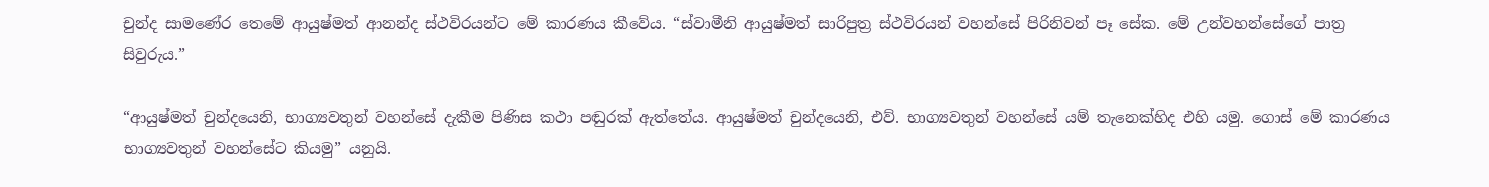චුන්ද සාමණේර තෙමේ ආයුෂ්මත් ආනන්ද ස්ථවිරයන්ට මේ කාරණය කීවේය. “ස්වාමීනි ආයුෂ්මත් සාරිපුත්‍ර ස්ථවිරයන් වහන්සේ පිරිනිවන් පෑ සේක. මේ උන්වහන්සේගේ පාත්‍ර සිවුරුය.”

“ආයුෂ්මත් චුන්දයෙනි, භාග්‍යවතුන් වහන්සේ දැකීම පිණිස කථා පඬුරක් ඇත්තේය. ආයුෂ්මත් චුන්දයෙනි, එව්. භාග්‍යවතුන් වහන්සේ යම් තැනෙක්හිද එහි යමු. ගොස් මේ කාරණය භාග්‍යවතුන් වහන්සේට කියමු” යනුයි.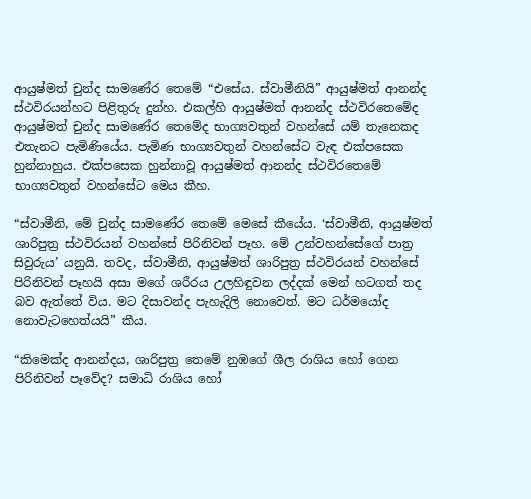ආයුෂ්මත් චුන්ද සාමණේර තෙමේ “එසේය. ස්වාමීනියි” ආයුෂ්මත් ආනන්ද ස්ථවිරයන්හට පිළිතුරු දුන්හ. එකල්හි ආයුෂ්මත් ආනන්ද ස්ථවිරතෙමේද ආයුෂ්මත් චුන්ද සාමණේර තෙමේද භාග්‍යවතුන් වහන්සේ යම් තැනෙකද එතැනට පැමිණියේය. පැමිණ භාග්‍යවතුන් වහන්සේට වැඳ එක්පසෙක හුන්නාහුය. එක්පසෙක හුන්නාවූ ආයුෂ්මත් ආනන්ද ස්ථවිරතෙමේ භාග්‍යවතුන් වහන්සේට මෙය කීහ.

“ස්වාමීනි, මේ චුන්ද සාමණේර තෙමේ මෙසේ කීයේය. ‘ස්වාමීනි, ආයුෂ්මත් ශාරිපුත්‍ර ස්ථවිරයන් වහන්සේ පිරිනිවන් පෑහ. මේ උන්වහන්සේගේ පාත්‍ර සිවුරුය’ යනුයි. තවද, ස්වාමීනි, ආයුෂ්මත් ශාරිපුත්‍ර ස්ථවිරයන් වහන්සේ පිරිනිවන් පෑහයි අසා මගේ ශරීරය උලහිඳුවන ලද්දක් මෙන් හටගත් තද බව ඇත්තේ විය. මට දිසාවන්ද පැහැදිලි නොවෙත්. මට ධර්මයෝද නොවැටහෙත්යයි” කීය.

“කිමෙක්ද ආනන්දය, ශාරිපුත්‍ර තෙමේ නුඹගේ ශීල රාශිය හෝ ගෙන පිරිනිවන් පෑවේද? සමාධි රාශිය හෝ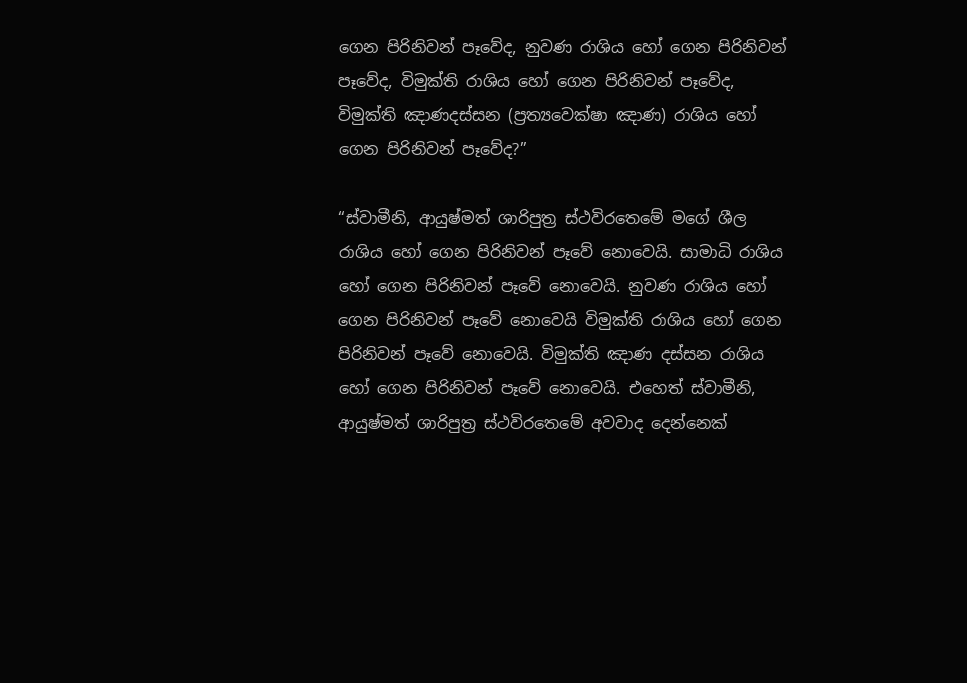ගෙන පිරිනිවන් පෑවේද, නුවණ රාශිය හෝ ගෙන පිරිනිවන් පෑවේද, විමුක්ති රාශිය හෝ ගෙන පිරිනිවන් පෑවේද, විමුක්ති ඤාණදස්සන (ප්‍රත්‍යවෙක්ෂා ඤාණ) රාශිය හෝ ගෙන පිරිනිවන් පෑවේද?”

“ස්වාමීනි, ආයුෂ්මත් ශාරිපුත්‍ර ස්ථවිරතෙමේ මගේ ශීල රාශිය හෝ ගෙන පිරිනිවන් පෑවේ නොවෙයි. සාමාධි රාශිය හෝ ගෙන පිරිනිවන් පෑවේ නොවෙයි. නුවණ රාශිය හෝ ගෙන පිරිනිවන් පෑවේ නොවෙයි විමුක්ති රාශිය හෝ ගෙන පිරිනිවන් පෑවේ නොවෙයි. විමුක්ති ඤාණ දස්සන රාශිය හෝ ගෙන පිරිනිවන් පෑවේ නොවෙයි. එහෙත් ස්වාමීනි, ආයුෂ්මත් ශාරිපුත්‍ර ස්ථවිරතෙමේ අවවාද දෙන්නෙක්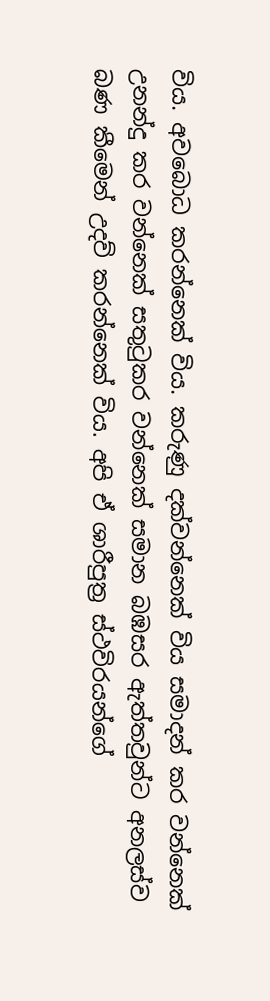විය. අවබොධ කරන්නෙක් විය. කරුණු දක්වන්නෙක් විය සමාදන් කර වන්නෙක් උනන්දු කර වන්නෙක් සතුටුකර වන්නෙක් සමාන බඹසර ඇත්තවුන්ට අනලස්ව බණ කීමෙන් උදව් කරන්නෙක් විය. අපි ඒ ශාරීපුත්‍ර ස්ථවිරයන්ගේ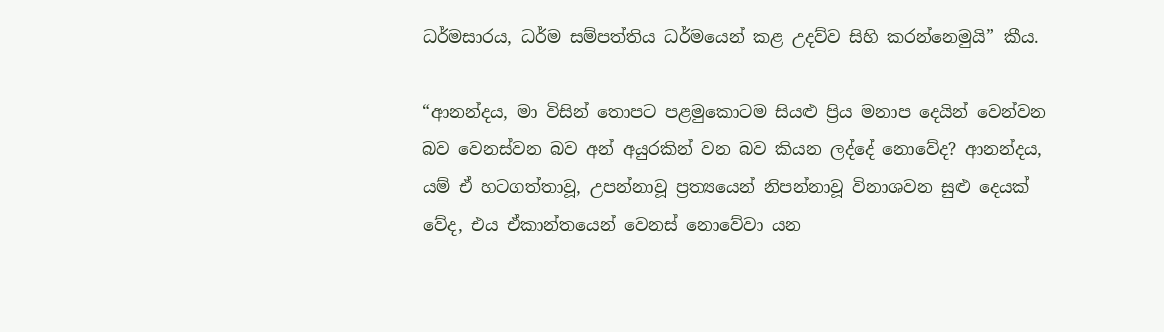ධර්මසාරය, ධර්ම සම්පත්තිය ධර්මයෙන් කළ උදව්ව සිහි කරන්නෙමුයි” කීය.

“ආනන්දය, මා විසින් තොපට පළමුකොටම සියළු ප්‍රිය මනාප දෙයින් වෙන්වන බව වෙනස්වන බව අන් අයුරකින් වන බව කියන ලද්දේ නොවේද? ආනන්දය, යම් ඒ හටගත්තාවූ, උපන්නාවූ ප්‍රත්‍යයෙන් නිපන්නාවූ විනාශවන සුළු දෙයක් වේද, එය ඒකාන්තයෙන් වෙනස් නොවේවා යන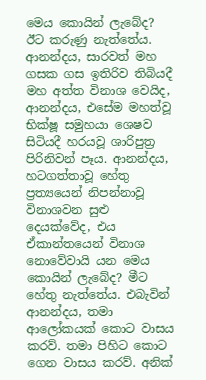මෙය කොයින් ලැබේද? ඊට කරුණු නැත්තේය. ආනන්දය, සාරවත් මහ ගසක ගස ඉතිරිව තිබියදී මහ අත්ත විනාශ වෙයිද, ආනන්දය, එසේම මහත්වූ භික්ෂූ සමුහයා ශෙෂව සිටියදී හරයවූ ශාරිපුත්‍ර පිරිනිවන් පෑය. ආනන්දය, හටගත්තාවූ හේතු ප්‍රත්‍යයෙන් නිපන්නාවූ විනාශවන සුළු දෙයක්වේද, එය ඒකාන්තයෙන් විනාශ නොවේවායි යන මෙය කොයින් ලැබේද? මීට හේතු නැත්තේය. එබැවින් ආනන්දය, තමා ආලෝකයක් කොට වාසය කරව්. තමා පිහිට කොට ගෙන වාසය කරව්. අනික්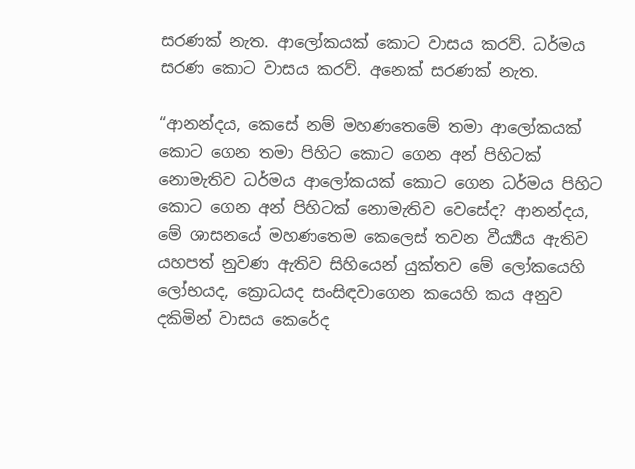සරණක් නැත. ආලෝකයක් කොට වාසය කරව්. ධර්මය සරණ කොට වාසය කරව්. අනෙක් සරණක් නැත.

“ආනන්දය, කෙසේ නම් මහණතෙමේ තමා ආලෝකයක් කොට ගෙන තමා පිහිට කොට ගෙන අන් පිහිටක් නොමැතිව ධර්මය ආලෝකයක් කොට ගෙන ධර්මය පිහිට කොට ගෙන අන් පිහිටක් නොමැතිව වෙසේද? ආනන්දය, මේ ශාසනයේ මහණතෙම කෙලෙස් තවන වීර්‍ය්‍යය ඇතිව යහපත් නුවණ ඇතිව සිහියෙන් යුක්තව මේ ලෝකයෙහි ලෝභයද, ක්‍රොධයද සංසිඳවාගෙන කයෙහි කය අනුව දකිමින් වාසය කෙරේද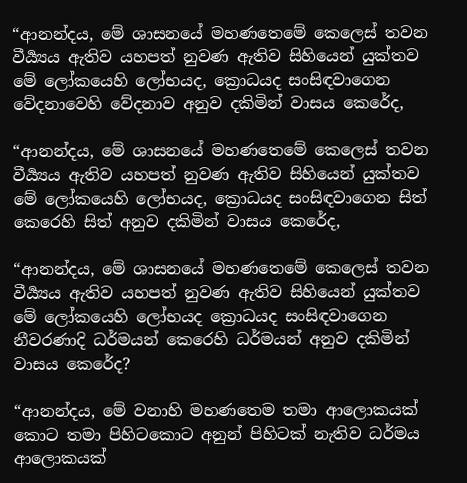“ආනන්දය, මේ ශාසනයේ මහණතෙමේ කෙලෙස් තවන වීර්‍ය්‍යය ඇතිව යහපත් නුවණ ඇතිව සිහියෙන් යුක්තව මේ ලෝකයෙහි ලෝභයද, ක්‍රොධයද සංසිඳවාගෙන වේදනාවෙහි වේදනාව අනුව දකිමින් වාසය කෙරේද,

“ආනන්දය, මේ ශාසනයේ මහණතෙමේ කෙලෙස් තවන වීර්‍ය්‍යය ඇතිව යහපත් නුවණ ඇතිව සිහියෙන් යුක්තව මේ ලෝකයෙහි ලෝභයද, ක්‍රොධයද සංසිඳවාගෙන සිත් කෙරෙහි සිත් අනුව දකිමින් වාසය කෙරේද,

“ආනන්දය, මේ ශාසනයේ මහණතෙමේ කෙලෙස් තවන වීර්‍ය්‍යය ඇතිව යහපත් නුවණ ඇතිව සිහියෙන් යුක්තව මේ ලෝකයෙහි ලෝභයද ක්‍රොධයද සංසිඳවාගෙන නීවරණාදි ධර්මයන් කෙරෙහි ධර්මයන් අනුව දකිමින් වාසය කෙරේද?

“ආනන්දය, මේ වනාහි මහණතෙම තමා ආලොකයක් කොට තමා පිහිටකොට අනුන් පිහිටක් නැතිව ධර්මය ආලොකයක්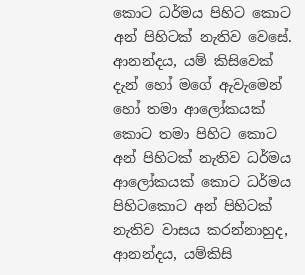කොට ධර්මය පිහිට කොට අන් පිහිටක් නැතිව වෙසේ. ආනන්දය, යම් කිසිවෙක් දැන් හෝ මගේ ඇවැමෙන් හෝ තමා ආලෝකයක් කොට තමා පිහිට කොට අන් පිහිටක් නැතිව ධර්මය ආලෝකයක් කොට ධර්මය පිහිටකොට අන් පිහිටක් නැතිව වාසය කරන්නාහුද, ආනන්දය, යම්කිසි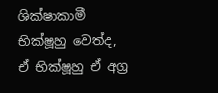ශික්ෂාකාමී භික්ෂූහු වෙත්ද, ඒ භික්ෂූහු ඒ අග්‍ර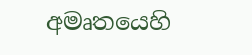අමෘතයෙහි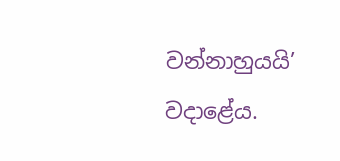වන්නාහුයයි’ වදාළේය.